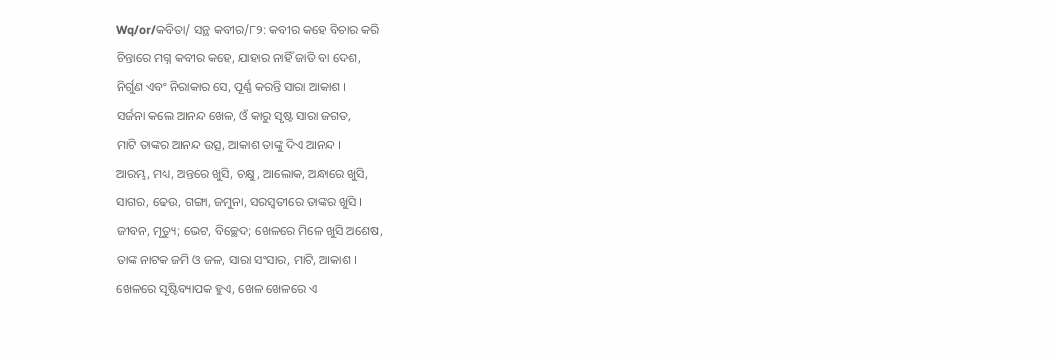Wq/or/କବିତା/ ସନ୍ଥ କବୀର/୮୨: କବୀର କହେ ବିଚାର କରି
ଚିନ୍ତାରେ ମଗ୍ନ କବୀର କହେ, ଯାହାର ନାହିଁ ଜାତି ବା ଦେଶ,
ନିର୍ଗୁଣ ଏବଂ ନିରାକାର ସେ, ପୂର୍ଣ୍ଣ କରନ୍ତି ସାରା ଆକାଶ ।
ସର୍ଜନା କଲେ ଆନନ୍ଦ ଖେଳ, ଓଁ କାରୁ ସୃଷ୍ଟ ସାରା ଜଗତ,
ମାଟି ତାଙ୍କର ଆନନ୍ଦ ଉତ୍ସ, ଆକାଶ ତାଙ୍କୁ ଦିଏ ଆନନ୍ଦ ।
ଆରମ୍ଭ, ମଧ୍ୟ, ଅନ୍ତରେ ଖୁସି, ଚକ୍ଷୁ, ଆଲୋକ, ଅନ୍ଧାରେ ଖୁସି,
ସାଗର, ଢେଉ, ଗଙ୍ଗା, ଜମୁନା, ସରସ୍ଵତୀରେ ତାଙ୍କର ଖୁସି ।
ଜୀବନ, ମୃତ୍ୟୁ; ଭେଟ, ବିଚ୍ଛେଦ; ଖେଳରେ ମିଳେ ଖୁସି ଅଶେଷ,
ତାଙ୍କ ନାଟକ ଜମି ଓ ଜଳ, ସାରା ସଂସାର, ମାଟି, ଆକାଶ ।
ଖେଳରେ ସୃଷ୍ଟିବ୍ୟାପକ ହୁଏ, ଖେଳ ଖେଳରେ ଏ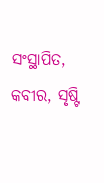ସଂସ୍ଥାପିତ,
କବୀର, ସୃଷ୍ଟି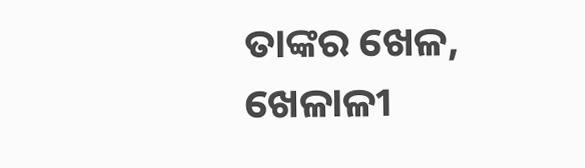ତାଙ୍କର ଖେଳ, ଖେଳାଳୀ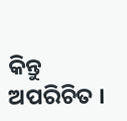କିନ୍ତୁ ଅପରିଚିତ ।